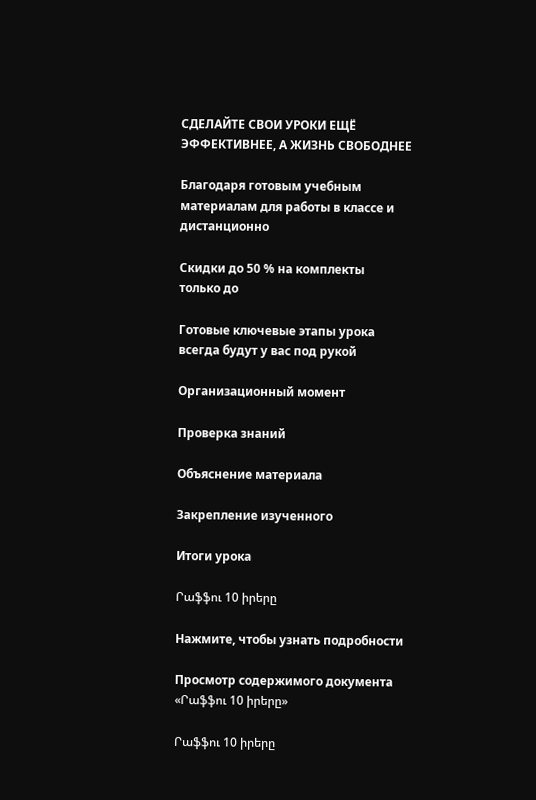СДЕЛАЙТЕ СВОИ УРОКИ ЕЩЁ ЭФФЕКТИВНЕЕ, А ЖИЗНЬ СВОБОДНЕЕ

Благодаря готовым учебным материалам для работы в классе и дистанционно

Скидки до 50 % на комплекты
только до

Готовые ключевые этапы урока всегда будут у вас под рукой

Организационный момент

Проверка знаний

Объяснение материала

Закрепление изученного

Итоги урока

Րաֆֆու 10 իրերը

Нажмите, чтобы узнать подробности

Просмотр содержимого документа
«Րաֆֆու 10 իրերը»

Րաֆֆու 10 իրերը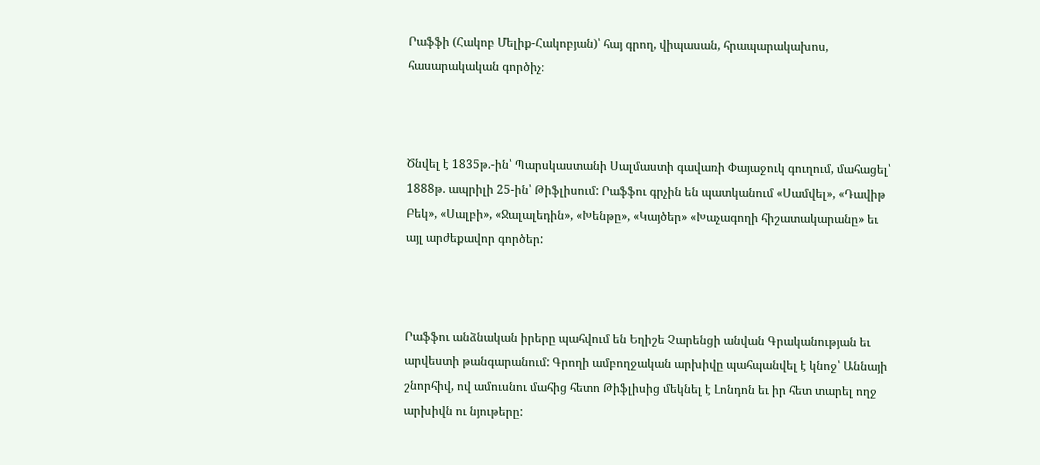Րաֆֆի (Հակոբ Մելիք-Հակոբյան)՝ հայ գրող, վիպասան, հրապարակախոս, հասարակական գործիչ։



Ծնվել է 1835թ.-ին՝ Պարսկաստանի Սալմաստի գավառի Փայաջուկ գուղում, մահացել՝ 1888թ. ապրիլի 25-ին՝ Թիֆլիսում: Րաֆֆու գրչին են պատկանում «Սամվել», «Դավիթ Բեկ», «Սալբի», «Ջալալեդին», «Խենթը», «Կայծեր» «Խաչագողի հիշատակարանը» եւ այլ արժեքավոր գործեր:



Րաֆֆու անձնական իրերը պահվում են Եղիշե Չարենցի անվան Գրականության եւ արվեստի թանգարանում: Գրողի ամբողջական արխիվը պահպանվել է կնոջ՝ Աննայի շնորհիվ, ով ամուսնու մահից հետո Թիֆլիսից մեկնել է Լոնդոն եւ իր հետ տարել ողջ արխիվն ու նյութերը: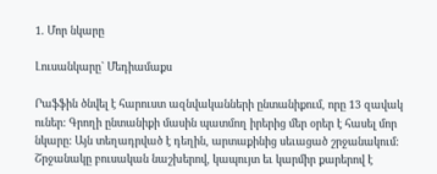1. Մոր նկարը

Լուսանկարը` Մեդիամաքս

Րաֆֆին ծնվել է հարուստ ազնվականների ընտանիքում, որը 13 զավակ ուներ: Գրողի ընտանիքի մասին պատմող իրերից մեր օրեր է հասել մոր նկարը: Այն տեղադրված է դեղին, արտաքինից սեւացած շրջանակում: Շրջանակը բուսական նաշխերով, կապույտ եւ կարմիր քարերով է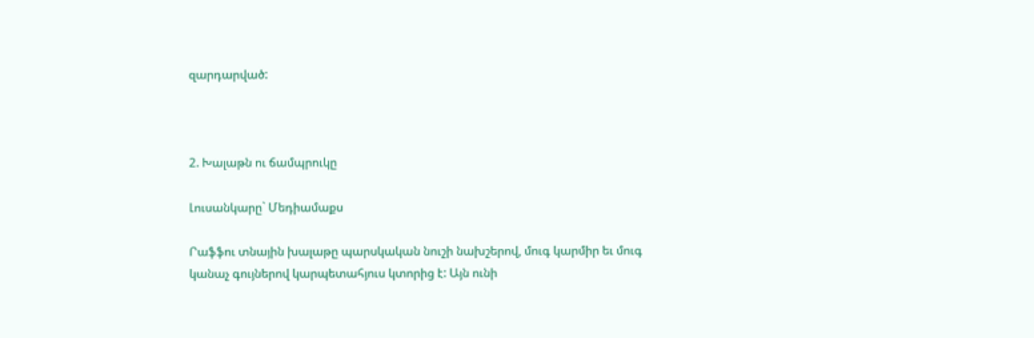զարդարված:



2. Խալաթն ու ճամպրուկը

Լուսանկարը` Մեդիամաքս

Րաֆֆու տնային խալաթը պարսկական նուշի նախշերով, մուգ կարմիր եւ մուգ կանաչ գույներով կարպետահյուս կտորից է: Այն ունի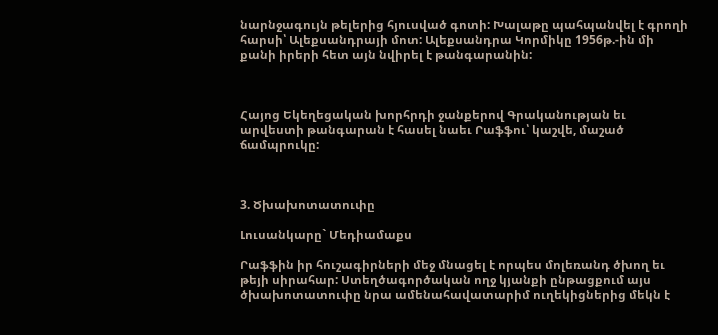նարնջագույն թելերից հյուսված գոտի: Խալաթը պահպանվել է գրողի հարսի՝ Ալեքսանդրայի մոտ: Ալեքսանդրա Կորմիկը 1956թ.-ին մի քանի իրերի հետ այն նվիրել է թանգարանին:



Հայոց Եկեղեցական խորհրդի ջանքերով Գրականության եւ արվեստի թանգարան է հասել նաեւ Րաֆֆու՝ կաշվե, մաշած ճամպրուկը:



3. Ծխախոտատուփը

Լուսանկարը` Մեդիամաքս

Րաֆֆին իր հուշագիրների մեջ մնացել է որպես մոլեռանդ ծխող եւ թեյի սիրահար: Ստեղծագործական ողջ կյանքի ընթացքում այս ծխախոտատուփը նրա ամենահավատարիմ ուղեկիցներից մեկն է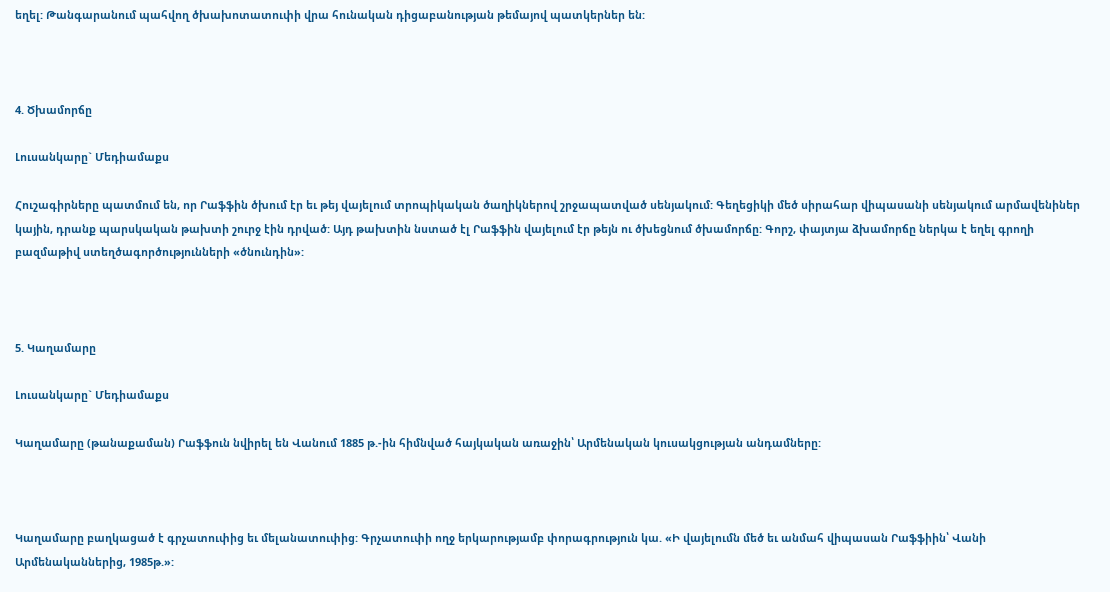եղել: Թանգարանում պահվող ծխախոտատուփի վրա հունական դիցաբանության թեմայով պատկերներ են:



4. Ծխամորճը

Լուսանկարը` Մեդիամաքս

Հուշագիրները պատմում են, որ Րաֆֆին ծխում էր եւ թեյ վայելում տրոպիկական ծաղիկներով շրջապատված սենյակում: Գեղեցիկի մեծ սիրահար վիպասանի սենյակում արմավենիներ կային, դրանք պարսկական թախտի շուրջ էին դրված: Այդ թախտին նստած էլ Րաֆֆին վայելում էր թեյն ու ծխեցնում ծխամորճը: Գորշ, փայտյա ձխամորճը ներկա է եղել գրողի բազմաթիվ ստեղծագործությունների «ծնունդին»:



5. Կաղամարը

Լուսանկարը` Մեդիամաքս

Կաղամարը (թանաքաման) Րաֆֆուն նվիրել են Վանում 1885 թ.-ին հիմնված հայկական առաջին՝ Արմենական կուսակցության անդամները:



Կաղամարը բաղկացած է գրչատուփից եւ մելանատուփից: Գրչատուփի ողջ երկարությամբ փորագրություն կա. «Ի վայելումն մեծ եւ անմահ վիպասան Րաֆֆիին՝ Վանի Արմենականներից, 1985թ.»: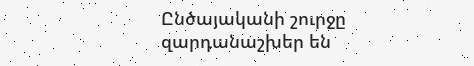Ընծայականի շուրջը զարդանաշխեր են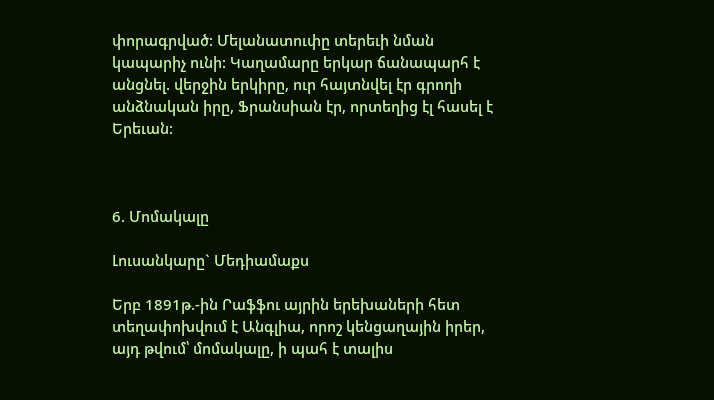փորագրված: Մելանատուփը տերեւի նման կապարիչ ունի: Կաղամարը երկար ճանապարհ է անցնել. վերջին երկիրը, ուր հայտնվել էր գրողի անձնական իրը, Ֆրանսիան էր, որտեղից էլ հասել է Երեւան:



6. Մոմակալը

Լուսանկարը` Մեդիամաքս

Երբ 1891թ.-ին Րաֆֆու այրին երեխաների հետ տեղափոխվում է Անգլիա, որոշ կենցաղային իրեր, այդ թվում՝ մոմակալը, ի պահ է տալիս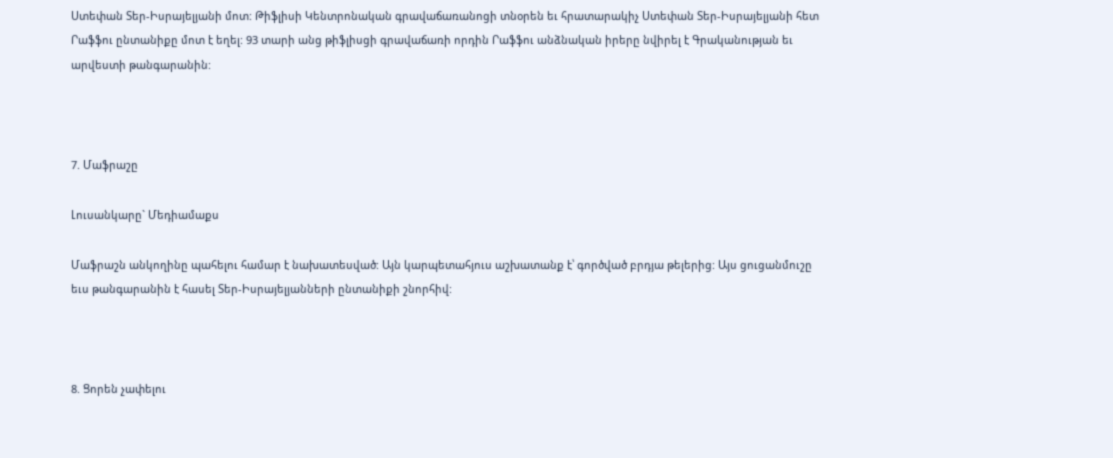Ստեփան Տեր-Իսրայելյանի մոտ: Թիֆլիսի Կենտրոնական գրավաճառանոցի տնօրեն եւ հրատարակիչ Ստեփան Տեր-Իսրայելյանի հետ Րաֆֆու ընտանիքը մոտ է եղել: 93 տարի անց թիֆլիսցի գրավաճառի որդին Րաֆֆու անձնական իրերը նվիրել է Գրականության եւ արվեստի թանգարանին:



7. Մաֆրաշը

Լուսանկարը` Մեդիամաքս

Մաֆրաշն անկողինը պահելու համար է նախատեսված: Այն կարպետահյուս աշխատանք է՝ գործված բրդյա թելերից: Այս ցուցանմուշը եւս թանգարանին է հասել Տեր-Իսրայելյանների ընտանիքի շնորհիվ:



8. Ցորեն չափելու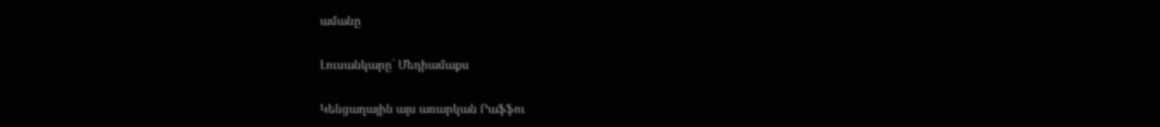ամանը

Լուսանկարը` Մեդիամաքս

Կենցաղային այս առարկան Րաֆֆու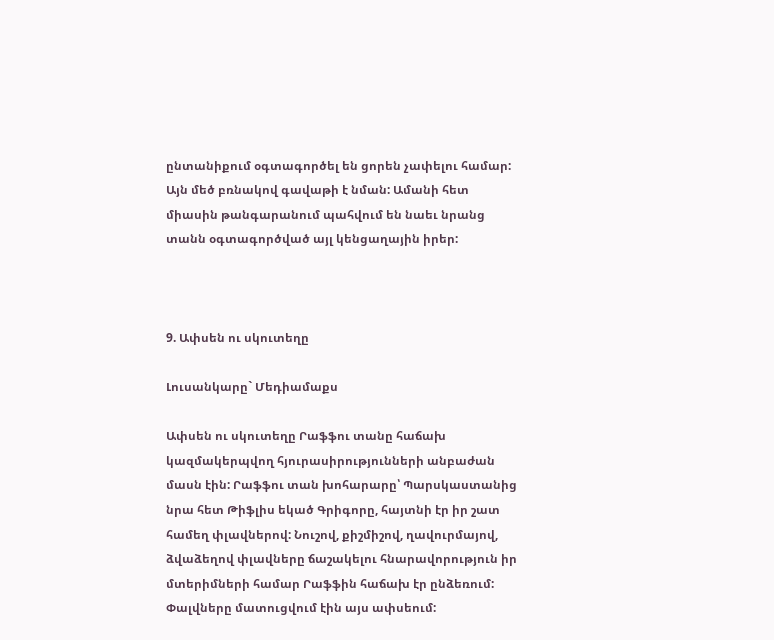ընտանիքում օգտագործել են ցորեն չափելու համար: Այն մեծ բռնակով գավաթի է նման: Ամանի հետ միասին թանգարանում պահվում են նաեւ նրանց տանն օգտագործված այլ կենցաղային իրեր:



9. Ափսեն ու սկուտեղը

Լուսանկարը` Մեդիամաքս

Ափսեն ու սկուտեղը Րաֆֆու տանը հաճախ կազմակերպվող հյուրասիրությունների անբաժան մասն էին: Րաֆֆու տան խոհարարը՝ Պարսկաստանից նրա հետ Թիֆլիս եկած Գրիգորը, հայտնի էր իր շատ համեղ փլավներով: Նուշով, քիշմիշով, ղավուրմայով, ձվաձեղով փլավները ճաշակելու հնարավորություն իր մտերիմների համար Րաֆֆին հաճախ էր ընձեռում: Փալվները մատուցվում էին այս ափսեում: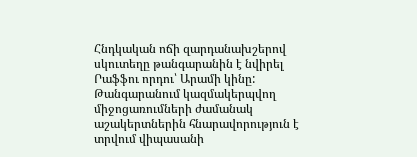Հնդկական ոճի զարդանախշերով սկուտեղը թանգարանին է նվիրել Րաֆֆու որդու՝ Արամի կինը: Թանգարանում կազմակերպվող միջոցառումների ժամանակ աշակերտներին հնարավորություն է տրվում վիպասանի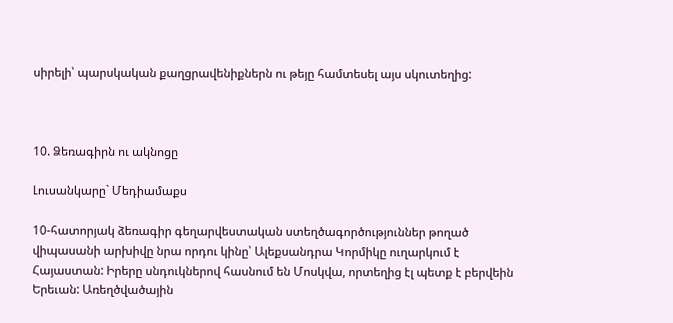սիրելի՝ պարսկական քաղցրավենիքներն ու թեյը համտեսել այս սկուտեղից:



10. Ձեռագիրն ու ակնոցը

Լուսանկարը` Մեդիամաքս

10-հատորյակ ձեռագիր գեղարվեստական ստեղծագործություններ թողած վիպասանի արխիվը նրա որդու կինը՝ Ալեքսանդրա Կորմիկը ուղարկում է Հայաստան: Իրերը սնդուկներով հասնում են Մոսկվա, որտեղից էլ պետք է բերվեին Երեւան: Առեղծվածային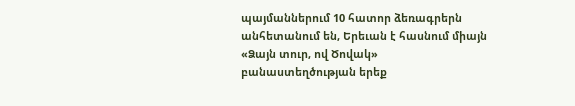պայմաններում 10 հատոր ձեռագրերն անհետանում են, Երեւան է հասնում միայն «Ձայն տուր, ով Ծովակ» բանաստեղծության երեք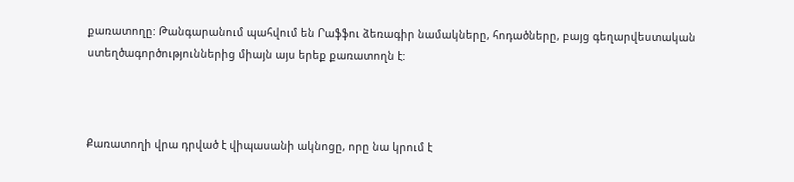քառատողը: Թանգարանում պահվում են Րաֆֆու ձեռագիր նամակները, հոդածները, բայց գեղարվեստական ստեղծագործություններից միայն այս երեք քառատողն է:



Քառատողի վրա դրված է վիպասանի ակնոցը, որը նա կրում է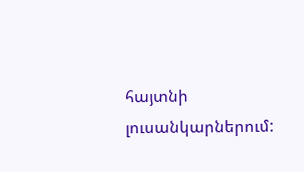հայտնի լուսանկարներում: